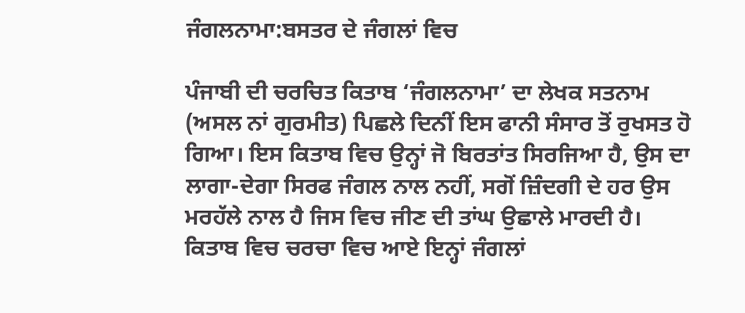ਜੰਗਲਨਾਮਾ:ਬਸਤਰ ਦੇ ਜੰਗਲਾਂ ਵਿਚ

ਪੰਜਾਬੀ ਦੀ ਚਰਚਿਤ ਕਿਤਾਬ ‘ਜੰਗਲਨਾਮਾ’ ਦਾ ਲੇਖਕ ਸਤਨਾਮ (ਅਸਲ ਨਾਂ ਗੁਰਮੀਤ) ਪਿਛਲੇ ਦਿਨੀਂ ਇਸ ਫਾਨੀ ਸੰਸਾਰ ਤੋਂ ਰੁਖਸਤ ਹੋ ਗਿਆ। ਇਸ ਕਿਤਾਬ ਵਿਚ ਉਨ੍ਹਾਂ ਜੋ ਬਿਰਤਾਂਤ ਸਿਰਜਿਆ ਹੈ, ਉਸ ਦਾ ਲਾਗਾ-ਦੇਗਾ ਸਿਰਫ ਜੰਗਲ ਨਾਲ ਨਹੀਂ, ਸਗੋਂ ਜ਼ਿੰਦਗੀ ਦੇ ਹਰ ਉਸ ਮਰਹੱਲੇ ਨਾਲ ਹੈ ਜਿਸ ਵਿਚ ਜੀਣ ਦੀ ਤਾਂਘ ਉਛਾਲੇ ਮਾਰਦੀ ਹੈ। ਕਿਤਾਬ ਵਿਚ ਚਰਚਾ ਵਿਚ ਆਏ ਇਨ੍ਹਾਂ ਜੰਗਲਾਂ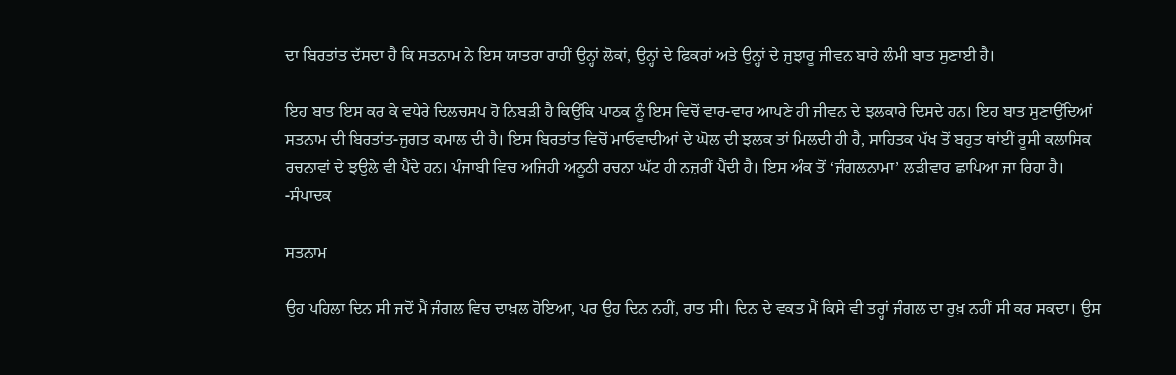ਦਾ ਬਿਰਤਾਂਤ ਦੱਸਦਾ ਹੈ ਕਿ ਸਤਨਾਮ ਨੇ ਇਸ ਯਾਤਰਾ ਰਾਹੀਂ ਉਨ੍ਹਾਂ ਲੋਕਾਂ, ਉਨ੍ਹਾਂ ਦੇ ਫਿਕਰਾਂ ਅਤੇ ਉਨ੍ਹਾਂ ਦੇ ਜੁਝਾਰੂ ਜੀਵਨ ਬਾਰੇ ਲੰਮੀ ਬਾਤ ਸੁਣਾਈ ਹੈ।

ਇਹ ਬਾਤ ਇਸ ਕਰ ਕੇ ਵਧੇਰੇ ਦਿਲਚਸਪ ਹੋ ਨਿਬੜੀ ਹੈ ਕਿਉਂਕਿ ਪਾਠਕ ਨੂੰ ਇਸ ਵਿਚੋਂ ਵਾਰ-ਵਾਰ ਆਪਣੇ ਹੀ ਜੀਵਨ ਦੇ ਝਲਕਾਰੇ ਦਿਸਦੇ ਹਨ। ਇਹ ਬਾਤ ਸੁਣਾਉਂਦਿਆਂ ਸਤਨਾਮ ਦੀ ਬਿਰਤਾਂਤ-ਜੁਗਤ ਕਮਾਲ ਦੀ ਹੈ। ਇਸ ਬਿਰਤਾਂਤ ਵਿਚੋਂ ਮਾਓਵਾਦੀਆਂ ਦੇ ਘੋਲ ਦੀ ਝਲਕ ਤਾਂ ਮਿਲਦੀ ਹੀ ਹੈ, ਸਾਹਿਤਕ ਪੱਖ ਤੋਂ ਬਹੁਤ ਥਾਂਈਂ ਰੂਸੀ ਕਲਾਸਿਕ ਰਚਨਾਵਾਂ ਦੇ ਝਉਲੇ ਵੀ ਪੈਂਦੇ ਹਨ। ਪੰਜਾਬੀ ਵਿਚ ਅਜਿਹੀ ਅਨੂਠੀ ਰਚਨਾ ਘੱਟ ਹੀ ਨਜ਼ਰੀਂ ਪੈਂਦੀ ਹੈ। ਇਸ ਅੰਕ ਤੋਂ ‘ਜੰਗਲਨਾਮਾ’ ਲੜੀਵਾਰ ਛਾਪਿਆ ਜਾ ਰਿਹਾ ਹੈ। -ਸੰਪਾਦਕ

ਸਤਨਾਮ

ਉਹ ਪਹਿਲਾ ਦਿਨ ਸੀ ਜਦੋਂ ਮੈਂ ਜੰਗਲ ਵਿਚ ਦਾਖ਼ਲ ਹੋਇਆ, ਪਰ ਉਹ ਦਿਨ ਨਹੀਂ, ਰਾਤ ਸੀ। ਦਿਨ ਦੇ ਵਕਤ ਮੈਂ ਕਿਸੇ ਵੀ ਤਰ੍ਹਾਂ ਜੰਗਲ ਦਾ ਰੁਖ਼ ਨਹੀਂ ਸੀ ਕਰ ਸਕਦਾ। ਉਸ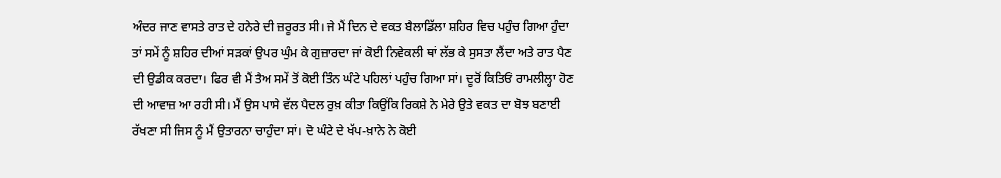ਅੰਦਰ ਜਾਣ ਵਾਸਤੇ ਰਾਤ ਦੇ ਹਨੇਰੇ ਦੀ ਜ਼ਰੂਰਤ ਸੀ। ਜੇ ਮੈਂ ਦਿਨ ਦੇ ਵਕਤ ਬੈਲਾਡਿੱਲਾ ਸ਼ਹਿਰ ਵਿਚ ਪਹੁੰਚ ਗਿਆ ਹੁੰਦਾ ਤਾਂ ਸਮੇਂ ਨੂੰ ਸ਼ਹਿਰ ਦੀਆਂ ਸੜਕਾਂ ਉਪਰ ਘੁੰਮ ਕੇ ਗੁਜ਼ਾਰਦਾ ਜਾਂ ਕੋਈ ਨਿਵੇਕਲੀ ਥਾਂ ਲੱਭ ਕੇ ਸੁਸਤਾ ਲੈਂਦਾ ਅਤੇ ਰਾਤ ਪੈਣ ਦੀ ਉਡੀਕ ਕਰਦਾ। ਫਿਰ ਵੀ ਮੈਂ ਤੈਅ ਸਮੇਂ ਤੋਂ ਕੋਈ ਤਿੰਨ ਘੰਟੇ ਪਹਿਲਾਂ ਪਹੁੰਚ ਗਿਆ ਸਾਂ। ਦੂਰੋਂ ਕਿਤਿਓਂ ਰਾਮਲੀਲ੍ਹਾ ਹੋਣ ਦੀ ਆਵਾਜ਼ ਆ ਰਹੀ ਸੀ। ਮੈਂ ਉਸ ਪਾਸੇ ਵੱਲ ਪੈਦਲ ਰੁਖ਼ ਕੀਤਾ ਕਿਉਂਕਿ ਰਿਕਸ਼ੇ ਨੇ ਮੇਰੇ ਉਤੇ ਵਕਤ ਦਾ ਬੋਝ ਬਣਾਈ ਰੱਖਣਾ ਸੀ ਜਿਸ ਨੂੰ ਮੈਂ ਉਤਾਰਨਾ ਚਾਹੁੰਦਾ ਸਾਂ। ਦੋ ਘੰਟੇ ਦੇ ਖੱਪ-ਖ਼ਾਨੇ ਨੇ ਕੋਈ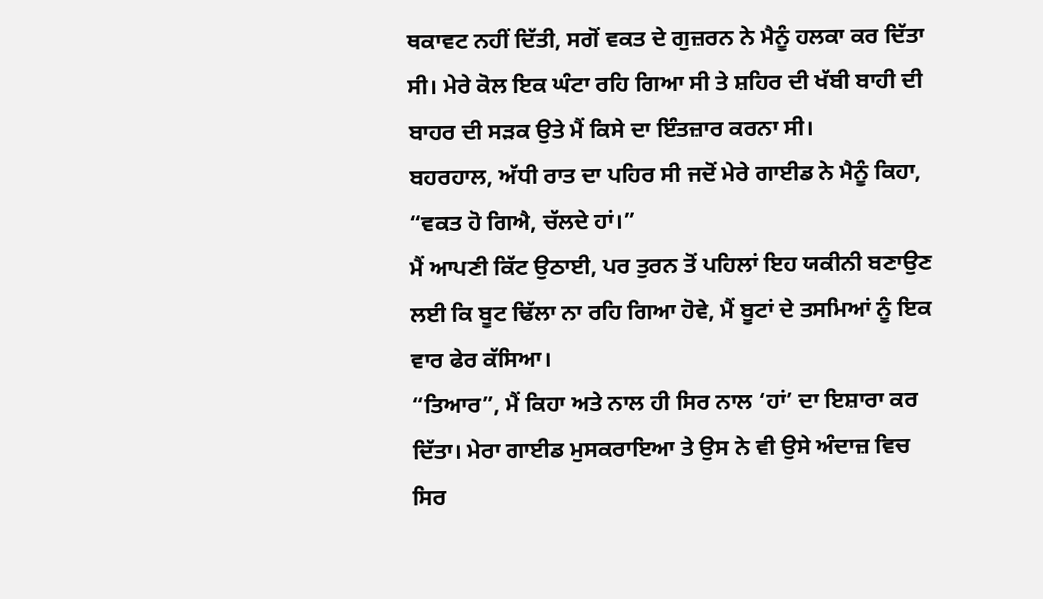ਥਕਾਵਟ ਨਹੀਂ ਦਿੱਤੀ, ਸਗੋਂ ਵਕਤ ਦੇ ਗੁਜ਼ਰਨ ਨੇ ਮੈਨੂੰ ਹਲਕਾ ਕਰ ਦਿੱਤਾ ਸੀ। ਮੇਰੇ ਕੋਲ ਇਕ ਘੰਟਾ ਰਹਿ ਗਿਆ ਸੀ ਤੇ ਸ਼ਹਿਰ ਦੀ ਖੱਬੀ ਬਾਹੀ ਦੀ ਬਾਹਰ ਦੀ ਸੜਕ ਉਤੇ ਮੈਂ ਕਿਸੇ ਦਾ ਇੰਤਜ਼ਾਰ ਕਰਨਾ ਸੀ।
ਬਹਰਹਾਲ, ਅੱਧੀ ਰਾਤ ਦਾ ਪਹਿਰ ਸੀ ਜਦੋਂ ਮੇਰੇ ਗਾਈਡ ਨੇ ਮੈਨੂੰ ਕਿਹਾ, “ਵਕਤ ਹੋ ਗਿਐ, ਚੱਲਦੇ ਹਾਂ।”
ਮੈਂ ਆਪਣੀ ਕਿੱਟ ਉਠਾਈ, ਪਰ ਤੁਰਨ ਤੋਂ ਪਹਿਲਾਂ ਇਹ ਯਕੀਨੀ ਬਣਾਉਣ ਲਈ ਕਿ ਬੂਟ ਢਿੱਲਾ ਨਾ ਰਹਿ ਗਿਆ ਹੋਵੇ, ਮੈਂ ਬੂਟਾਂ ਦੇ ਤਸਮਿਆਂ ਨੂੰ ਇਕ ਵਾਰ ਫੇਰ ਕੱਸਿਆ।
“ਤਿਆਰ”, ਮੈਂ ਕਿਹਾ ਅਤੇ ਨਾਲ ਹੀ ਸਿਰ ਨਾਲ ‘ਹਾਂ’ ਦਾ ਇਸ਼ਾਰਾ ਕਰ ਦਿੱਤਾ। ਮੇਰਾ ਗਾਈਡ ਮੁਸਕਰਾਇਆ ਤੇ ਉਸ ਨੇ ਵੀ ਉਸੇ ਅੰਦਾਜ਼ ਵਿਚ ਸਿਰ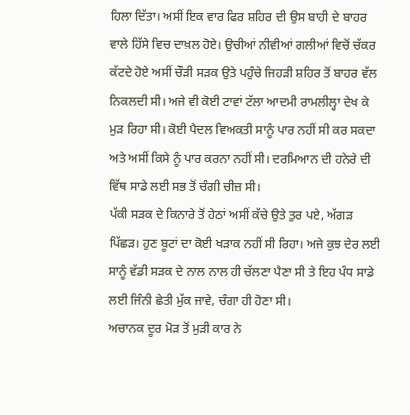ਹਿਲਾ ਦਿੱਤਾ। ਅਸੀਂ ਇਕ ਵਾਰ ਫਿਰ ਸ਼ਹਿਰ ਦੀ ਉਸ ਬਾਹੀ ਦੇ ਬਾਹਰ ਵਾਲੇ ਹਿੱਸੇ ਵਿਚ ਦਾਖ਼ਲ ਹੋਏ। ਉਚੀਆਂ ਨੀਵੀਆਂ ਗਲੀਆਂ ਵਿਚੋਂ ਚੱਕਰ ਕੱਟਦੇ ਹੋਏ ਅਸੀਂ ਚੌੜੀ ਸੜਕ ਉਤੇ ਪਹੁੰਚੇ ਜਿਹੜੀ ਸ਼ਹਿਰ ਤੋਂ ਬਾਹਰ ਵੱਲ ਨਿਕਲਦੀ ਸੀ। ਅਜੇ ਵੀ ਕੋਈ ਟਾਵਾਂ ਟੱਲਾ ਆਦਮੀ ਰਾਮਲੀਲ੍ਹਾ ਦੇਖ ਕੇ ਮੁੜ ਰਿਹਾ ਸੀ। ਕੋਈ ਪੈਦਲ ਵਿਅਕਤੀ ਸਾਨੂੰ ਪਾਰ ਨਹੀਂ ਸੀ ਕਰ ਸਕਦਾ ਅਤੇ ਅਸੀਂ ਕਿਸੇ ਨੂੰ ਪਾਰ ਕਰਨਾ ਨਹੀਂ ਸੀ। ਦਰਮਿਆਨ ਦੀ ਹਨੇਰੇ ਦੀ ਵਿੱਥ ਸਾਡੇ ਲਈ ਸਭ ਤੋਂ ਚੰਗੀ ਚੀਜ਼ ਸੀ।
ਪੱਕੀ ਸੜਕ ਦੇ ਕਿਨਾਰੇ ਤੋਂ ਹੇਠਾਂ ਅਸੀਂ ਕੱਚੇ ਉਤੇ ਤੁਰ ਪਏ, ਅੱਗੜ ਪਿੱਛੜ। ਹੁਣ ਬੂਟਾਂ ਦਾ ਕੋਈ ਖੜਾਕ ਨਹੀਂ ਸੀ ਰਿਹਾ। ਅਜੇ ਕੁਝ ਦੇਰ ਲਈ ਸਾਨੂੰ ਵੱਡੀ ਸੜਕ ਦੇ ਨਾਲ ਨਾਲ ਹੀ ਚੱਲਣਾ ਪੈਣਾ ਸੀ ਤੇ ਇਹ ਪੰਧ ਸਾਡੇ ਲਈ ਜਿੰਨੀ ਛੇਤੀ ਮੁੱਕ ਜਾਵੇ, ਚੰਗਾ ਹੀ ਹੋਣਾ ਸੀ।
ਅਚਾਨਕ ਦੂਰ ਮੋੜ ਤੋਂ ਮੁੜੀ ਕਾਰ ਨੇ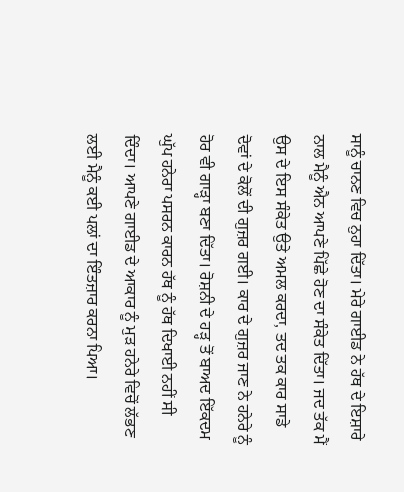ਸਾਨੂੰ ਚਾਨਣ ਵਿਚ ਨੁਹਾ ਦਿੱਤਾ। ਮੇਰੇ ਗਾਈਡ ਨੇ ਹੱਥ ਦੇ ਇਸ਼ਾਰੇ ਨਾਲ ਮੈਨੂੰ ਐਨ ਆਪਣੇ ਪਿੱਛੇ ਹੋਣ ਦਾ ਸੰਕੇਤ ਦਿੱਤਾ। ਜਦ ਤੱਕ ਮੈਂ ਉਸ ਦੇ ਇਸ ਸੰਕੇਤ ਉਤੇ ਅਮਲ ਕਰਦਾ, ਤਦ ਤਕ ਕਾਰ ਸਾਡੇ ਦੋਵਾਂ ਦੇ ਕੋਲੋਂ ਦੀ ਗੁਜ਼ਰ ਗਈ। ਕਾਰ ਦੇ ਗੁਜ਼ਰ ਜਾਣ ਨੇ ਹਨੇਰੇ ਨੂੰ ਹੋਰ ਵੀ ਗਾੜ੍ਹਾ ਬਣਾ ਦਿੱਤਾ। ਰੋਸ਼ਨੀ ਦੇ ਹੜ੍ਹ ਤੋਂ ਬਾਅਦ ਇੱਕਦਮ ਘੁੱਪ ਹਨੇਰਾ ਪਸਰਨ ਕਾਰਨ ਹੱਥ ਨੂੰ ਹੱਥ ਦਿਖਾਈ ਨਹੀਂ ਸੀ ਦਿੰਦਾ। ਆਪਣੇ ਗਾਈਡ ਦੇ ਆਕਾਰ ਨੂੰ ਮੁੜ ਹਨੇਰੇ ਵਿਚੋਂ ਲੱਭਣ ਲਈ ਮੈਨੂੰ ਕਈ ਪਲਾਂ ਦਾ ਇੰਤਜ਼ਾਰ ਕਰਨਾ ਪਿਆ।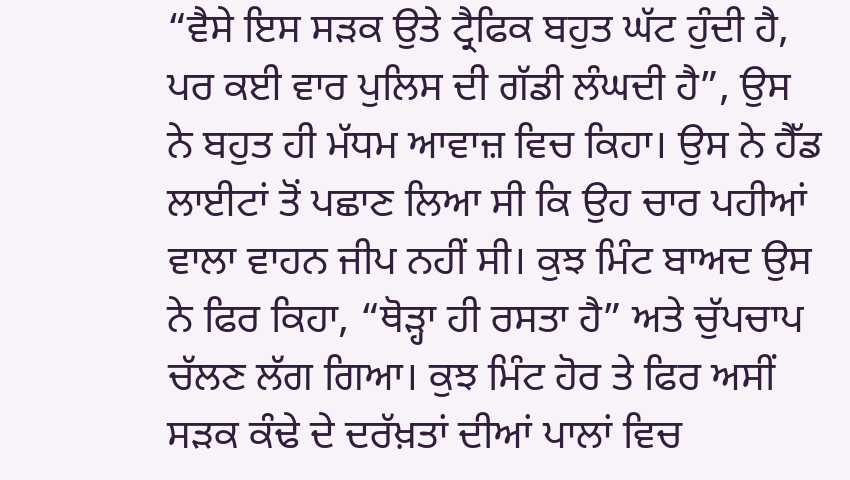“ਵੈਸੇ ਇਸ ਸੜਕ ਉਤੇ ਟ੍ਰੈਫਿਕ ਬਹੁਤ ਘੱਟ ਹੁੰਦੀ ਹੈ, ਪਰ ਕਈ ਵਾਰ ਪੁਲਿਸ ਦੀ ਗੱਡੀ ਲੰਘਦੀ ਹੈ”, ਉਸ ਨੇ ਬਹੁਤ ਹੀ ਮੱਧਮ ਆਵਾਜ਼ ਵਿਚ ਕਿਹਾ। ਉਸ ਨੇ ਹੈੱਡ ਲਾਈਟਾਂ ਤੋਂ ਪਛਾਣ ਲਿਆ ਸੀ ਕਿ ਉਹ ਚਾਰ ਪਹੀਆਂ ਵਾਲਾ ਵਾਹਨ ਜੀਪ ਨਹੀਂ ਸੀ। ਕੁਝ ਮਿੰਟ ਬਾਅਦ ਉਸ ਨੇ ਫਿਰ ਕਿਹਾ, “ਥੋੜ੍ਹਾ ਹੀ ਰਸਤਾ ਹੈ” ਅਤੇ ਚੁੱਪਚਾਪ ਚੱਲਣ ਲੱਗ ਗਿਆ। ਕੁਝ ਮਿੰਟ ਹੋਰ ਤੇ ਫਿਰ ਅਸੀਂ ਸੜਕ ਕੰਢੇ ਦੇ ਦਰੱਖ਼ਤਾਂ ਦੀਆਂ ਪਾਲਾਂ ਵਿਚ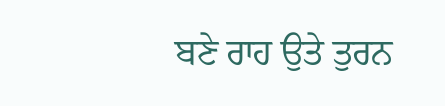ਬਣੇ ਰਾਹ ਉਤੇ ਤੁਰਨ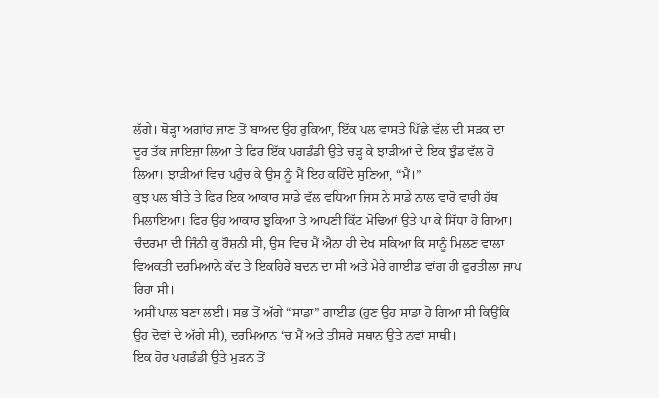ਲੱਗੇ। ਥੋੜ੍ਹਾ ਅਗਾਂਹ ਜਾਣ ਤੋਂ ਬਾਅਦ ਉਹ ਰੁਕਿਆ, ਇੱਕ ਪਲ ਵਾਸਤੇ ਪਿੱਛੇ ਵੱਲ ਦੀ ਸੜਕ ਦਾ ਦੂਰ ਤੱਕ ਜਾਇਜ਼ਾ ਲਿਆ ਤੇ ਫਿਰ ਇੱਕ ਪਗਡੰਡੀ ਉਤੇ ਚੜ੍ਹ ਕੇ ਝਾੜੀਆਂ ਦੇ ਇਕ ਝੁੰਡ ਵੱਲ ਹੋ ਲਿਆ। ਝਾੜੀਆਂ ਵਿਚ ਪਹੁੰਚ ਕੇ ਉਸ ਨੂੰ ਮੈਂ ਇਹ ਕਹਿੰਦੇ ਸੁਣਿਆ, “ਮੈਂ।”
ਕੁਝ ਪਲ ਬੀਤੇ ਤੇ ਫਿਰ ਇਕ ਆਕਾਰ ਸਾਡੇ ਵੱਲ ਵਧਿਆ ਜਿਸ ਨੇ ਸਾਡੇ ਨਾਲ ਵਾਰੋ ਵਾਰੀ ਹੱਥ ਮਿਲਾਇਆ। ਫਿਰ ਉਹ ਆਕਾਰ ਝੁਕਿਆ ਤੇ ਆਪਣੀ ਕਿੱਟ ਮੋਢਿਆਂ ਉਤੇ ਪਾ ਕੇ ਸਿੱਧਾ ਹੋ ਗਿਆ। ਚੰਦਰਮਾ ਦੀ ਜਿੰਨੀ ਕੁ ਰੌਸ਼ਨੀ ਸੀ, ਉਸ ਵਿਚ ਮੈਂ ਐਨਾ ਹੀ ਦੇਖ ਸਕਿਆ ਕਿ ਸਾਨੂੰ ਮਿਲਣ ਵਾਲਾ ਵਿਅਕਤੀ ਦਰਮਿਆਨੇ ਕੱਦ ਤੇ ਇਕਹਿਰੇ ਬਦਨ ਦਾ ਸੀ ਅਤੇ ਮੇਰੇ ਗਾਈਡ ਵਾਂਗ ਹੀ ਫੁਰਤੀਲਾ ਜਾਪ ਰਿਹਾ ਸੀ।
ਅਸੀਂ ਪਾਲ ਬਣਾ ਲਈ। ਸਭ ਤੋਂ ਅੱਗੇ “ਸਾਡਾ” ਗਾਈਡ (ਹੁਣ ਉਹ ਸਾਡਾ ਹੋ ਗਿਆ ਸੀ ਕਿਉਂਕਿ ਉਹ ਦੋਵਾਂ ਦੇ ਅੱਗੇ ਸੀ), ਦਰਮਿਆਨ ‘ਚ ਮੈਂ ਅਤੇ ਤੀਸਰੇ ਸਥਾਨ ਉਤੇ ਨਵਾਂ ਸਾਥੀ।
ਇਕ ਹੋਰ ਪਗਡੰਡੀ ਉਤੇ ਮੁੜਨ ਤੋਂ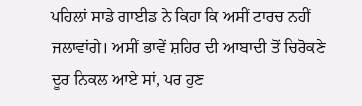ਪਹਿਲਾਂ ਸਾਡੇ ਗਾਈਡ ਨੇ ਕਿਹਾ ਕਿ ਅਸੀਂ ਟਾਰਚ ਨਹੀਂ ਜਲਾਵਾਂਗੇ। ਅਸੀਂ ਭਾਵੇਂ ਸ਼ਹਿਰ ਦੀ ਆਬਾਦੀ ਤੋਂ ਚਿਰੋਕਣੇ ਦੂਰ ਨਿਕਲ ਆਏ ਸਾਂ, ਪਰ ਹੁਣ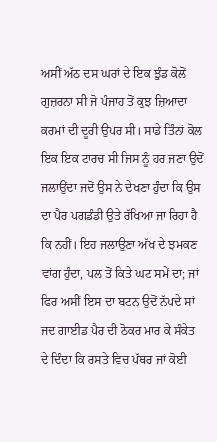ਅਸੀਂ ਅੱਠ ਦਸ ਘਰਾਂ ਦੇ ਇਕ ਝੁੰਡ ਕੋਲੋਂ ਗੁਜ਼ਰਨਾ ਸੀ ਜੋ ਪੰਜਾਹ ਤੋਂ ਕੁਝ ਜ਼ਿਆਦਾ ਕਰਮਾਂ ਦੀ ਦੂਰੀ ਉਪਰ ਸੀ। ਸਾਡੇ ਤਿੰਨਾਂ ਕੋਲ ਇਕ ਇਕ ਟਾਰਚ ਸੀ ਜਿਸ ਨੂੰ ਹਰ ਜਣਾ ਉਦੋਂ ਜਲਾਉਂਦਾ ਜਦੋਂ ਉਸ ਨੇ ਦੇਖਣਾ ਹੁੰਦਾ ਕਿ ਉਸ ਦਾ ਪੈਰ ਪਗਡੰਡੀ ਉਤੇ ਰੱਖਿਆ ਜਾ ਰਿਹਾ ਹੈ ਕਿ ਨਹੀਂ। ਇਹ ਜਲਾਉਣਾ ਅੱਖ ਦੇ ਝਮਕਣ ਵਾਂਗ ਹੁੰਦਾ, ਪਲ ਤੋਂ ਕਿਤੇ ਘਟ ਸਮੇਂ ਦਾ; ਜਾਂ ਫਿਰ ਅਸੀਂ ਇਸ ਦਾ ਬਟਨ ਉਦੋਂ ਨੱਪਦੇ ਸਾਂ ਜਦ ਗਾਈਡ ਪੈਰ ਦੀ ਠੋਕਰ ਮਾਰ ਕੇ ਸੰਕੇਤ ਦੇ ਦਿੰਦਾ ਕਿ ਰਸਤੇ ਵਿਚ ਪੱਥਰ ਜਾਂ ਕੋਈ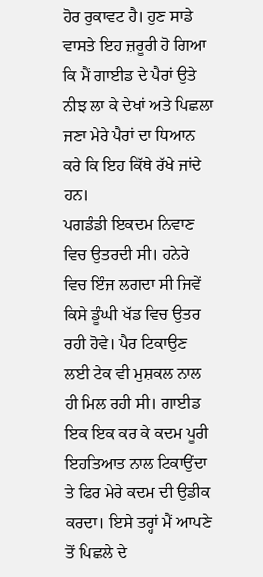ਹੋਰ ਰੁਕਾਵਟ ਹੈ। ਹੁਣ ਸਾਡੇ ਵਾਸਤੇ ਇਹ ਜ਼ਰੂਰੀ ਹੋ ਗਿਆ ਕਿ ਮੈਂ ਗਾਈਡ ਦੇ ਪੈਰਾਂ ਉਤੇ ਨੀਝ ਲਾ ਕੇ ਦੇਖਾਂ ਅਤੇ ਪਿਛਲਾ ਜਣਾ ਮੇਰੇ ਪੈਰਾਂ ਦਾ ਧਿਆਨ ਕਰੇ ਕਿ ਇਹ ਕਿੱਥੇ ਰੱਖੇ ਜਾਂਦੇ ਹਨ।
ਪਗਡੰਡੀ ਇਕਦਮ ਨਿਵਾਣ ਵਿਚ ਉਤਰਦੀ ਸੀ। ਹਨੇਰੇ ਵਿਚ ਇੰਜ ਲਗਦਾ ਸੀ ਜਿਵੇਂ ਕਿਸੇ ਡੂੰਘੀ ਖੱਡ ਵਿਚ ਉਤਰ ਰਹੀ ਹੋਵੇ। ਪੈਰ ਟਿਕਾਉਣ ਲਈ ਟੇਕ ਵੀ ਮੁਸ਼ਕਲ ਨਾਲ ਹੀ ਮਿਲ ਰਹੀ ਸੀ। ਗਾਈਡ ਇਕ ਇਕ ਕਰ ਕੇ ਕਦਮ ਪੂਰੀ ਇਹਤਿਆਤ ਨਾਲ ਟਿਕਾਉਂਦਾ ਤੇ ਫਿਰ ਮੇਰੇ ਕਦਮ ਦੀ ਉਡੀਕ ਕਰਦਾ। ਇਸੇ ਤਰ੍ਹਾਂ ਮੈਂ ਆਪਣੇ ਤੋਂ ਪਿਛਲੇ ਦੇ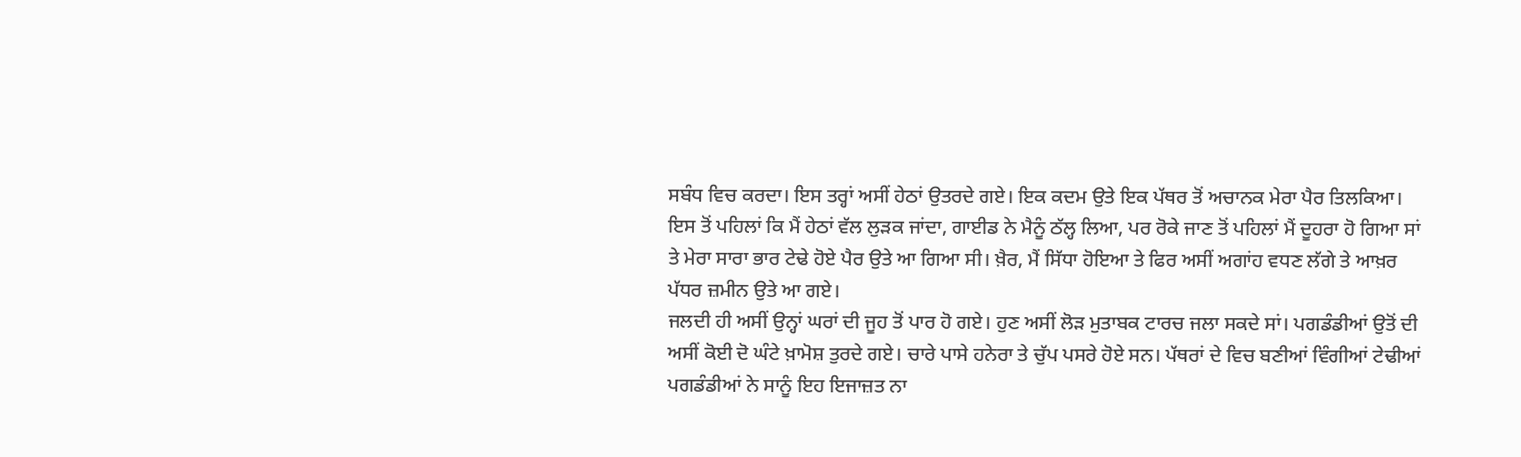ਸਬੰਧ ਵਿਚ ਕਰਦਾ। ਇਸ ਤਰ੍ਹਾਂ ਅਸੀਂ ਹੇਠਾਂ ਉਤਰਦੇ ਗਏ। ਇਕ ਕਦਮ ਉਤੇ ਇਕ ਪੱਥਰ ਤੋਂ ਅਚਾਨਕ ਮੇਰਾ ਪੈਰ ਤਿਲਕਿਆ। ਇਸ ਤੋਂ ਪਹਿਲਾਂ ਕਿ ਮੈਂ ਹੇਠਾਂ ਵੱਲ ਲੁੜਕ ਜਾਂਦਾ, ਗਾਈਡ ਨੇ ਮੈਨੂੰ ਠੱਲ੍ਹ ਲਿਆ, ਪਰ ਰੋਕੇ ਜਾਣ ਤੋਂ ਪਹਿਲਾਂ ਮੈਂ ਦੂਹਰਾ ਹੋ ਗਿਆ ਸਾਂ ਤੇ ਮੇਰਾ ਸਾਰਾ ਭਾਰ ਟੇਢੇ ਹੋਏ ਪੈਰ ਉਤੇ ਆ ਗਿਆ ਸੀ। ਖ਼ੈਰ, ਮੈਂ ਸਿੱਧਾ ਹੋਇਆ ਤੇ ਫਿਰ ਅਸੀਂ ਅਗਾਂਹ ਵਧਣ ਲੱਗੇ ਤੇ ਆਖ਼ਰ ਪੱਧਰ ਜ਼ਮੀਨ ਉਤੇ ਆ ਗਏ।
ਜਲਦੀ ਹੀ ਅਸੀਂ ਉਨ੍ਹਾਂ ਘਰਾਂ ਦੀ ਜੂਹ ਤੋਂ ਪਾਰ ਹੋ ਗਏ। ਹੁਣ ਅਸੀਂ ਲੋੜ ਮੁਤਾਬਕ ਟਾਰਚ ਜਲਾ ਸਕਦੇ ਸਾਂ। ਪਗਡੰਡੀਆਂ ਉਤੋਂ ਦੀ ਅਸੀਂ ਕੋਈ ਦੋ ਘੰਟੇ ਖ਼ਾਮੋਸ਼ ਤੁਰਦੇ ਗਏ। ਚਾਰੇ ਪਾਸੇ ਹਨੇਰਾ ਤੇ ਚੁੱਪ ਪਸਰੇ ਹੋਏ ਸਨ। ਪੱਥਰਾਂ ਦੇ ਵਿਚ ਬਣੀਆਂ ਵਿੰਗੀਆਂ ਟੇਢੀਆਂ ਪਗਡੰਡੀਆਂ ਨੇ ਸਾਨੂੰ ਇਹ ਇਜਾਜ਼ਤ ਨਾ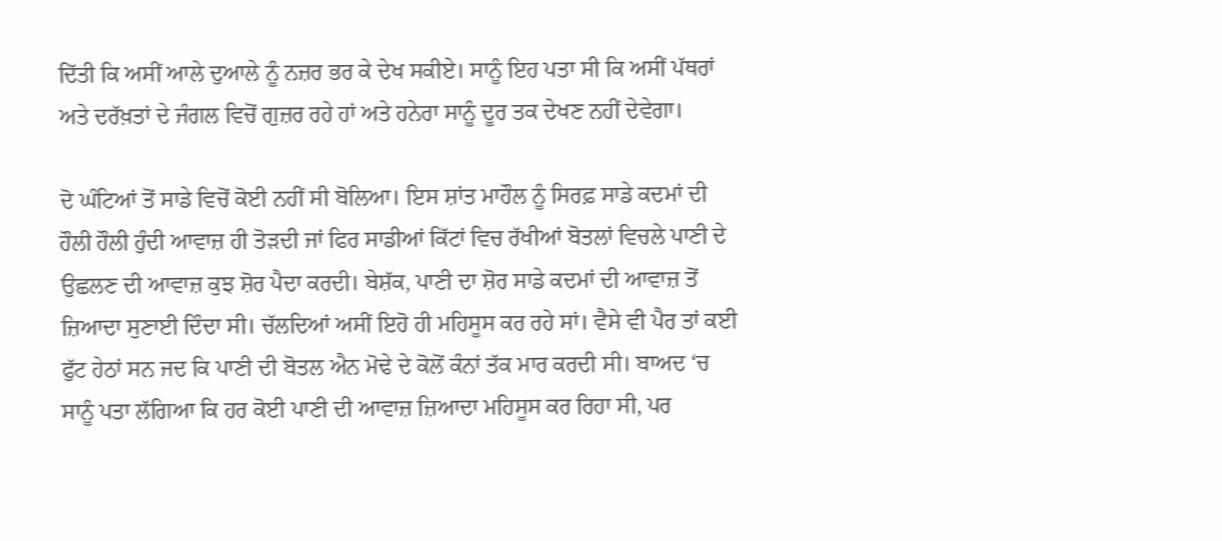ਦਿੱਤੀ ਕਿ ਅਸੀਂ ਆਲੇ ਦੁਆਲੇ ਨੂੰ ਨਜ਼ਰ ਭਰ ਕੇ ਦੇਖ ਸਕੀਏ। ਸਾਨੂੰ ਇਹ ਪਤਾ ਸੀ ਕਿ ਅਸੀਂ ਪੱਥਰਾਂ ਅਤੇ ਦਰੱਖ਼ਤਾਂ ਦੇ ਜੰਗਲ ਵਿਚੋਂ ਗੁਜ਼ਰ ਰਹੇ ਹਾਂ ਅਤੇ ਹਨੇਰਾ ਸਾਨੂੰ ਦੂਰ ਤਕ ਦੇਖਣ ਨਹੀਂ ਦੇਵੇਗਾ।

ਦੋ ਘੰਟਿਆਂ ਤੋਂ ਸਾਡੇ ਵਿਚੋਂ ਕੋਈ ਨਹੀਂ ਸੀ ਬੋਲਿਆ। ਇਸ ਸ਼ਾਂਤ ਮਾਹੌਲ ਨੂੰ ਸਿਰਫ਼ ਸਾਡੇ ਕਦਮਾਂ ਦੀ ਹੌਲੀ ਹੌਲੀ ਹੁੰਦੀ ਆਵਾਜ਼ ਹੀ ਤੋੜਦੀ ਜਾਂ ਫਿਰ ਸਾਡੀਆਂ ਕਿੱਟਾਂ ਵਿਚ ਰੱਖੀਆਂ ਬੋਤਲਾਂ ਵਿਚਲੇ ਪਾਣੀ ਦੇ ਉਛਲਣ ਦੀ ਆਵਾਜ਼ ਕੁਝ ਸ਼ੋਰ ਪੈਦਾ ਕਰਦੀ। ਬੇਸ਼ੱਕ, ਪਾਣੀ ਦਾ ਸ਼ੋਰ ਸਾਡੇ ਕਦਮਾਂ ਦੀ ਆਵਾਜ਼ ਤੋਂ ਜ਼ਿਆਦਾ ਸੁਣਾਈ ਦਿੰਦਾ ਸੀ। ਚੱਲਦਿਆਂ ਅਸੀਂ ਇਹੋ ਹੀ ਮਹਿਸੂਸ ਕਰ ਰਹੇ ਸਾਂ। ਵੈਸੇ ਵੀ ਪੈਰ ਤਾਂ ਕਈ ਫੁੱਟ ਹੇਠਾਂ ਸਨ ਜਦ ਕਿ ਪਾਣੀ ਦੀ ਬੋਤਲ ਐਨ ਮੋਢੇ ਦੇ ਕੋਲੋਂ ਕੰਨਾਂ ਤੱਕ ਮਾਰ ਕਰਦੀ ਸੀ। ਬਾਅਦ ‘ਚ ਸਾਨੂੰ ਪਤਾ ਲੱਗਿਆ ਕਿ ਹਰ ਕੋਈ ਪਾਣੀ ਦੀ ਆਵਾਜ਼ ਜ਼ਿਆਦਾ ਮਹਿਸੂਸ ਕਰ ਰਿਹਾ ਸੀ, ਪਰ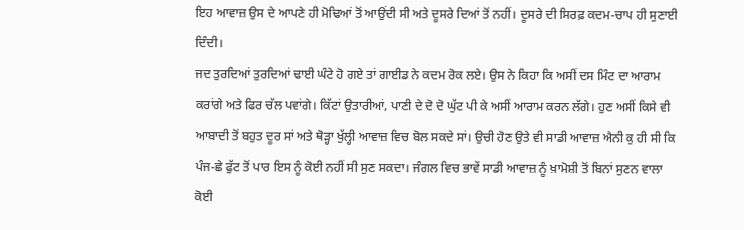ਇਹ ਆਵਾਜ਼ ਉਸ ਦੇ ਆਪਣੇ ਹੀ ਮੋਢਿਆਂ ਤੋਂ ਆਉਂਦੀ ਸੀ ਅਤੇ ਦੂਸਰੇ ਦਿਆਂ ਤੋਂ ਨਹੀਂ। ਦੂਸਰੇ ਦੀ ਸਿਰਫ਼ ਕਦਮ-ਚਾਪ ਹੀ ਸੁਣਾਈ ਦਿੰਦੀ।
ਜਦ ਤੁਰਦਿਆਂ ਤੁਰਦਿਆਂ ਢਾਈ ਘੰਟੇ ਹੋ ਗਏ ਤਾਂ ਗਾਈਡ ਨੇ ਕਦਮ ਰੋਕ ਲਏ। ਉਸ ਨੇ ਕਿਹਾ ਕਿ ਅਸੀਂ ਦਸ ਮਿੰਟ ਦਾ ਆਰਾਮ ਕਰਾਂਗੇ ਅਤੇ ਫਿਰ ਚੱਲ ਪਵਾਂਗੇ। ਕਿੱਟਾਂ ਉਤਾਰੀਆਂ, ਪਾਣੀ ਦੇ ਦੋ ਦੋ ਘੁੱਟ ਪੀ ਕੇ ਅਸੀਂ ਆਰਾਮ ਕਰਨ ਲੱਗੇ। ਹੁਣ ਅਸੀਂ ਕਿਸੇ ਵੀ ਆਬਾਦੀ ਤੋਂ ਬਹੁਤ ਦੂਰ ਸਾਂ ਅਤੇ ਥੋੜ੍ਹਾ ਖੁੱਲ੍ਹੀ ਆਵਾਜ਼ ਵਿਚ ਬੋਲ ਸਕਦੇ ਸਾਂ। ਉਚੀ ਹੋਣ ਉਤੇ ਵੀ ਸਾਡੀ ਆਵਾਜ਼ ਐਨੀ ਕੁ ਹੀ ਸੀ ਕਿ ਪੰਜ-ਛੇ ਫੁੱਟ ਤੋਂ ਪਾਰ ਇਸ ਨੂੰ ਕੋਈ ਨਹੀਂ ਸੀ ਸੁਣ ਸਕਦਾ। ਜੰਗਲ ਵਿਚ ਭਾਵੇਂ ਸਾਡੀ ਆਵਾਜ਼ ਨੂੰ ਖ਼ਾਮੋਸ਼ੀ ਤੋਂ ਬਿਨਾਂ ਸੁਣਨ ਵਾਲਾ ਕੋਈ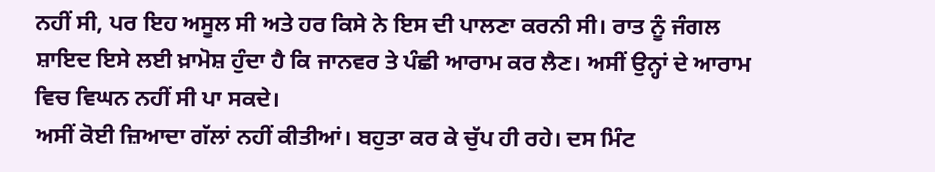ਨਹੀਂ ਸੀ, ਪਰ ਇਹ ਅਸੂਲ ਸੀ ਅਤੇ ਹਰ ਕਿਸੇ ਨੇ ਇਸ ਦੀ ਪਾਲਣਾ ਕਰਨੀ ਸੀ। ਰਾਤ ਨੂੰ ਜੰਗਲ ਸ਼ਾਇਦ ਇਸੇ ਲਈ ਖ਼ਾਮੋਸ਼ ਹੁੰਦਾ ਹੈ ਕਿ ਜਾਨਵਰ ਤੇ ਪੰਛੀ ਆਰਾਮ ਕਰ ਲੈਣ। ਅਸੀਂ ਉਨ੍ਹਾਂ ਦੇ ਆਰਾਮ ਵਿਚ ਵਿਘਨ ਨਹੀਂ ਸੀ ਪਾ ਸਕਦੇ।
ਅਸੀਂ ਕੋਈ ਜ਼ਿਆਦਾ ਗੱਲਾਂ ਨਹੀਂ ਕੀਤੀਆਂ। ਬਹੁਤਾ ਕਰ ਕੇ ਚੁੱਪ ਹੀ ਰਹੇ। ਦਸ ਮਿੰਟ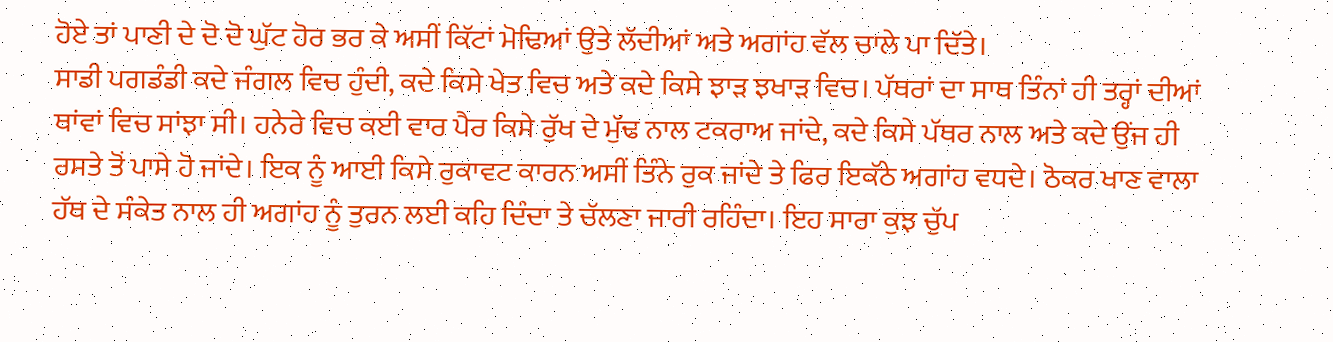ਹੋਏ ਤਾਂ ਪਾਣੀ ਦੇ ਦੋ ਦੋ ਘੁੱਟ ਹੋਰ ਭਰ ਕੇ ਅਸੀਂ ਕਿੱਟਾਂ ਮੋਢਿਆਂ ਉਤੇ ਲੱਦੀਆਂ ਅਤੇ ਅਗਾਂਹ ਵੱਲ ਚਾਲੇ ਪਾ ਦਿੱਤੇ।
ਸਾਡੀ ਪਗਡੰਡੀ ਕਦੇ ਜੰਗਲ ਵਿਚ ਹੁੰਦੀ, ਕਦੇ ਕਿਸੇ ਖੇਤ ਵਿਚ ਅਤੇ ਕਦੇ ਕਿਸੇ ਝਾੜ ਝਖਾੜ ਵਿਚ। ਪੱਥਰਾਂ ਦਾ ਸਾਥ ਤਿੰਨਾਂ ਹੀ ਤਰ੍ਹਾਂ ਦੀਆਂ ਥਾਂਵਾਂ ਵਿਚ ਸਾਂਝਾ ਸੀ। ਹਨੇਰੇ ਵਿਚ ਕਈ ਵਾਰ ਪੈਰ ਕਿਸੇ ਰੁੱਖ ਦੇ ਮੁੱਢ ਨਾਲ ਟਕਰਾਅ ਜਾਂਦੇ, ਕਦੇ ਕਿਸੇ ਪੱਥਰ ਨਾਲ ਅਤੇ ਕਦੇ ਉਂਜ ਹੀ ਰਸਤੇ ਤੋਂ ਪਾਸੇ ਹੋ ਜਾਂਦੇ। ਇਕ ਨੂੰ ਆਈ ਕਿਸੇ ਰੁਕਾਵਟ ਕਾਰਨ ਅਸੀਂ ਤਿੰਨੇ ਰੁਕ ਜਾਂਦੇ ਤੇ ਫਿਰ ਇਕੱਠੇ ਅਗਾਂਹ ਵਧਦੇ। ਠੋਕਰ ਖਾਣ ਵਾਲਾ ਹੱਥ ਦੇ ਸੰਕੇਤ ਨਾਲ ਹੀ ਅਗਾਂਹ ਨੂੰ ਤੁਰਨ ਲਈ ਕਹਿ ਦਿੰਦਾ ਤੇ ਚੱਲਣਾ ਜਾਰੀ ਰਹਿੰਦਾ। ਇਹ ਸਾਰਾ ਕੁਝ ਚੁੱਪ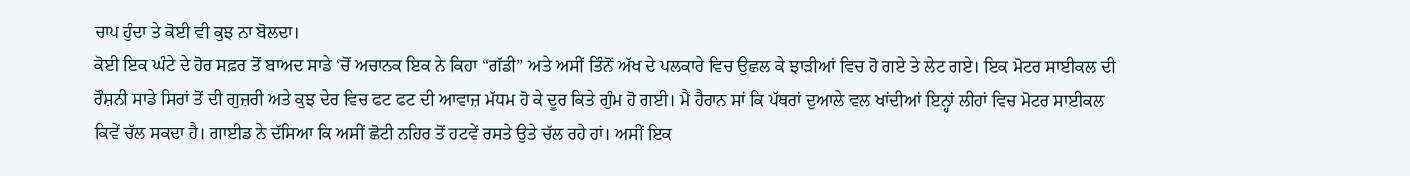ਚਾਪ ਹੁੰਦਾ ਤੇ ਕੋਈ ਵੀ ਕੁਝ ਨਾ ਬੋਲਦਾ।
ਕੋਈ ਇਕ ਘੰਟੇ ਦੇ ਹੋਰ ਸਫ਼ਰ ਤੋਂ ਬਾਅਦ ਸਾਡੇ ‘ਚੋਂ ਅਚਾਨਕ ਇਕ ਨੇ ਕਿਹਾ “ਗੱਡੀ” ਅਤੇ ਅਸੀਂ ਤਿੰਨੋਂ ਅੱਖ ਦੇ ਪਲਕਾਰੇ ਵਿਚ ਉਛਲ ਕੇ ਝਾੜੀਆਂ ਵਿਚ ਹੋ ਗਏ ਤੇ ਲੇਟ ਗਏ। ਇਕ ਮੋਟਰ ਸਾਈਕਲ ਦੀ ਰੌਸ਼ਨੀ ਸਾਡੇ ਸਿਰਾਂ ਤੋਂ ਦੀ ਗੁਜ਼ਰੀ ਅਤੇ ਕੁਝ ਦੇਰ ਵਿਚ ਫਟ ਫਟ ਦੀ ਆਵਾਜ਼ ਮੱਧਮ ਹੋ ਕੇ ਦੂਰ ਕਿਤੇ ਗੁੰਮ ਹੋ ਗਈ। ਮੈਂ ਹੈਰਾਨ ਸਾਂ ਕਿ ਪੱਥਰਾਂ ਦੁਆਲੇ ਵਲ ਖਾਂਦੀਆਂ ਇਨ੍ਹਾਂ ਲੀਹਾਂ ਵਿਚ ਮੋਟਰ ਸਾਈਕਲ ਕਿਵੇਂ ਚੱਲ ਸਕਦਾ ਹੈ। ਗਾਈਡ ਨੇ ਦੱਸਿਆ ਕਿ ਅਸੀਂ ਛੋਟੀ ਨਹਿਰ ਤੋਂ ਹਟਵੇਂ ਰਸਤੇ ਉਤੇ ਚੱਲ ਰਹੇ ਹਾਂ। ਅਸੀਂ ਇਕ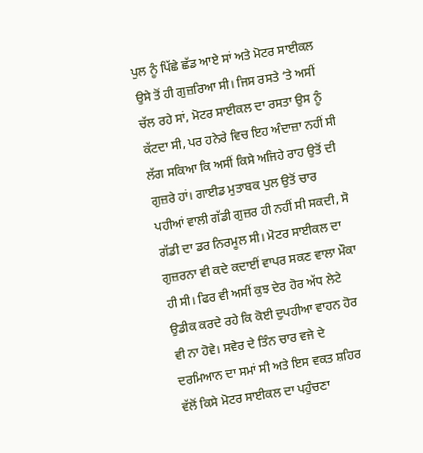ਪੁਲ ਨੂੰ ਪਿੱਛੇ ਛੱਡ ਆਏ ਸਾਂ ਅਤੇ ਮੋਟਰ ਸਾਈਕਲ ਉਸੇ ਤੋਂ ਹੀ ਗੁਜ਼ਰਿਆ ਸੀ। ਜਿਸ ਰਸਤੇ ‘ਤੇ ਅਸੀਂ ਚੱਲ ਰਹੇ ਸਾਂ, ਮੋਟਰ ਸਾਈਕਲ ਦਾ ਰਸਤਾ ਉਸ ਨੂੰ ਕੱਟਦਾ ਸੀ, ਪਰ ਹਨੇਰੇ ਵਿਚ ਇਹ ਅੰਦਾਜ਼ਾ ਨਹੀਂ ਸੀ ਲੱਗ ਸਕਿਆ ਕਿ ਅਸੀਂ ਕਿਸੇ ਅਜਿਹੇ ਰਾਹ ਉਤੋਂ ਦੀ ਗੁਜ਼ਰੇ ਹਾਂ। ਗਾਈਡ ਮੁਤਾਬਕ ਪੁਲ ਉਤੋਂ ਚਾਰ ਪਹੀਆਂ ਵਾਲੀ ਗੱਡੀ ਗੁਜ਼ਰ ਹੀ ਨਹੀਂ ਸੀ ਸਕਦੀ, ਸੋ ਗੱਡੀ ਦਾ ਡਰ ਨਿਰਮੂਲ ਸੀ। ਮੋਟਰ ਸਾਈਕਲ ਦਾ ਗੁਜ਼ਰਨਾ ਵੀ ਕਦੇ ਕਦਾਈਂ ਵਾਪਰ ਸਕਣ ਵਾਲਾ ਮੌਕਾ ਹੀ ਸੀ। ਫਿਰ ਵੀ ਅਸੀਂ ਕੁਝ ਦੇਰ ਹੋਰ ਅੱਧ ਲੇਟੇ ਉਡੀਕ ਕਰਦੇ ਰਹੇ ਕਿ ਕੋਈ ਦੁਪਹੀਆ ਵਾਹਨ ਹੋਰ ਵੀ ਨਾ ਹੋਵੇ। ਸਵੇਰ ਦੇ ਤਿੰਨ ਚਾਰ ਵਜੇ ਦੇ ਦਰਮਿਆਨ ਦਾ ਸਮਾਂ ਸੀ ਅਤੇ ਇਸ ਵਕਤ ਸ਼ਹਿਰ ਵੱਲੋਂ ਕਿਸੇ ਮੋਟਰ ਸਾਈਕਲ ਦਾ ਪਹੁੰਚਣਾ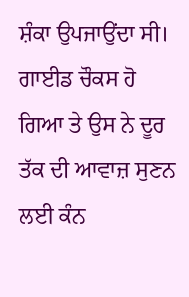ਸ਼ੰਕਾ ਉਪਜਾਉਂਦਾ ਸੀ। ਗਾਈਡ ਚੌਕਸ ਹੋ ਗਿਆ ਤੇ ਉਸ ਨੇ ਦੂਰ ਤੱਕ ਦੀ ਆਵਾਜ਼ ਸੁਣਨ ਲਈ ਕੰਨ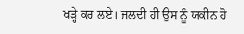ਖੜ੍ਹੇ ਕਰ ਲਏ। ਜਲਦੀ ਹੀ ਉਸ ਨੂੰ ਯਕੀਨ ਹੋ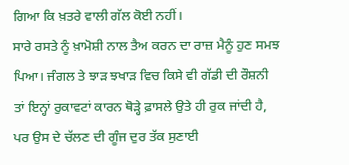ਗਿਆ ਕਿ ਖ਼ਤਰੇ ਵਾਲੀ ਗੱਲ ਕੋਈ ਨਹੀਂ।
ਸਾਰੇ ਰਸਤੇ ਨੂੰ ਖ਼ਾਮੋਸ਼ੀ ਨਾਲ ਤੈਅ ਕਰਨ ਦਾ ਰਾਜ਼ ਮੈਨੂੰ ਹੁਣ ਸਮਝ ਪਿਆ। ਜੰਗਲ ਤੇ ਝਾੜ ਝਖਾੜ ਵਿਚ ਕਿਸੇ ਵੀ ਗੱਡੀ ਦੀ ਰੌਸ਼ਨੀ ਤਾਂ ਇਨ੍ਹਾਂ ਰੁਕਾਵਟਾਂ ਕਾਰਨ ਥੋੜ੍ਹੇ ਫ਼ਾਸਲੇ ਉਤੇ ਹੀ ਰੁਕ ਜਾਂਦੀ ਹੈ, ਪਰ ਉਸ ਦੇ ਚੱਲਣ ਦੀ ਗੂੰਜ ਦੁਰ ਤੱਕ ਸੁਣਾਈ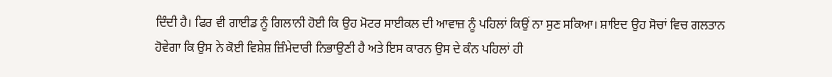ਦਿੰਦੀ ਹੈ। ਫਿਰ ਵੀ ਗਾਈਡ ਨੂੰ ਗਿਲਾਨੀ ਹੋਈ ਕਿ ਉਹ ਮੋਟਰ ਸਾਈਕਲ ਦੀ ਆਵਾਜ਼ ਨੂੰ ਪਹਿਲਾਂ ਕਿਉਂ ਨਾ ਸੁਣ ਸਕਿਆ। ਸ਼ਾਇਦ ਉਹ ਸੋਚਾਂ ਵਿਚ ਗਲਤਾਨ ਹੋਵੇਗਾ ਕਿ ਉਸ ਨੇ ਕੋਈ ਵਿਸ਼ੇਸ਼ ਜ਼ਿੰਮੇਦਾਰੀ ਨਿਭਾਉਣੀ ਹੈ ਅਤੇ ਇਸ ਕਾਰਨ ਉਸ ਦੇ ਕੰਨ ਪਹਿਲਾਂ ਹੀ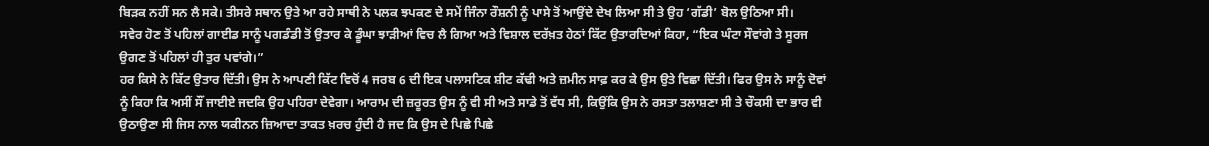ਬਿੜਕ ਨਹੀਂ ਸਨ ਲੈ ਸਕੇ। ਤੀਸਰੇ ਸਥਾਨ ਉਤੇ ਆ ਰਹੇ ਸਾਥੀ ਨੇ ਪਲਕ ਝਪਕਣ ਦੇ ਸਮੇਂ ਜਿੰਨਾ ਰੌਸ਼ਨੀ ਨੂੰ ਪਾਸੇ ਤੋਂ ਆਉਂਦੇ ਦੇਖ ਲਿਆ ਸੀ ਤੇ ਉਹ ‘ਗੱਡੀ’ ਬੋਲ ਉਠਿਆ ਸੀ।
ਸਵੇਰ ਹੋਣ ਤੋਂ ਪਹਿਲਾਂ ਗਾਈਡ ਸਾਨੂੰ ਪਗਡੰਡੀ ਤੋਂ ਉਤਾਰ ਕੇ ਡੂੰਘਾ ਝਾੜੀਆਂ ਵਿਚ ਲੈ ਗਿਆ ਅਤੇ ਵਿਸ਼ਾਲ ਦਰੱਖ਼ਤ ਹੇਠਾਂ ਕਿੱਟ ਉਤਾਰਦਿਆਂ ਕਿਹਾ, “ਇਕ ਘੰਟਾ ਸੌਵਾਂਗੇ ਤੇ ਸੂਰਜ ਉਗਣ ਤੋਂ ਪਹਿਲਾਂ ਹੀ ਤੁਰ ਪਵਾਂਗੇ।”
ਹਰ ਕਿਸੇ ਨੇ ਕਿੱਟ ਉਤਾਰ ਦਿੱਤੀ। ਉਸ ਨੇ ਆਪਣੀ ਕਿੱਟ ਵਿਚੋਂ 4 ਜਰਬ 6 ਦੀ ਇਕ ਪਲਾਸਟਿਕ ਸ਼ੀਟ ਕੱਢੀ ਅਤੇ ਜ਼ਮੀਨ ਸਾਫ਼ ਕਰ ਕੇ ਉਸ ਉਤੇ ਵਿਛਾ ਦਿੱਤੀ। ਫਿਰ ਉਸ ਨੇ ਸਾਨੂੰ ਦੋਵਾਂ ਨੂੰ ਕਿਹਾ ਕਿ ਅਸੀਂ ਸੌਂ ਜਾਈਏ ਜਦਕਿ ਉਹ ਪਹਿਰਾ ਦੇਵੇਗਾ। ਆਰਾਮ ਦੀ ਜ਼ਰੂਰਤ ਉਸ ਨੂੰ ਵੀ ਸੀ ਅਤੇ ਸਾਡੇ ਤੋਂ ਵੱਧ ਸੀ, ਕਿਉਂਕਿ ਉਸ ਨੇ ਰਸਤਾ ਤਲਾਸ਼ਣਾ ਸੀ ਤੇ ਚੌਕਸੀ ਦਾ ਭਾਰ ਵੀ ਉਠਾਉਣਾ ਸੀ ਜਿਸ ਨਾਲ ਯਕੀਨਨ ਜ਼ਿਆਦਾ ਤਾਕਤ ਖ਼ਰਚ ਹੁੰਦੀ ਹੈ ਜਦ ਕਿ ਉਸ ਦੇ ਪਿਛੇ ਪਿਛੇ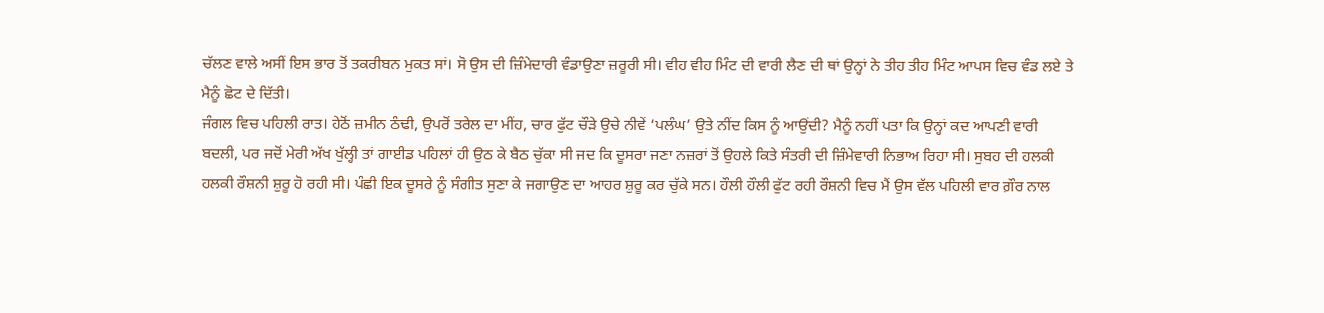ਚੱਲਣ ਵਾਲੇ ਅਸੀਂ ਇਸ ਭਾਰ ਤੋਂ ਤਕਰੀਬਨ ਮੁਕਤ ਸਾਂ। ਸੋ ਉਸ ਦੀ ਜ਼ਿੰਮੇਦਾਰੀ ਵੰਡਾਉਣਾ ਜ਼ਰੂਰੀ ਸੀ। ਵੀਹ ਵੀਹ ਮਿੰਟ ਦੀ ਵਾਰੀ ਲੈਣ ਦੀ ਥਾਂ ਉਨ੍ਹਾਂ ਨੇ ਤੀਹ ਤੀਹ ਮਿੰਟ ਆਪਸ ਵਿਚ ਵੰਡ ਲਏ ਤੇ ਮੈਨੂੰ ਛੋਟ ਦੇ ਦਿੱਤੀ।
ਜੰਗਲ ਵਿਚ ਪਹਿਲੀ ਰਾਤ। ਹੇਠੋਂ ਜ਼ਮੀਨ ਠੰਢੀ, ਉਪਰੋਂ ਤਰੇਲ ਦਾ ਮੀਂਹ, ਚਾਰ ਫੁੱਟ ਚੌੜੇ ਉਚੇ ਨੀਵੇਂ ‘ਪਲੰਘ’ ਉਤੇ ਨੀਂਦ ਕਿਸ ਨੂੰ ਆਉਂਦੀ? ਮੈਨੂੰ ਨਹੀਂ ਪਤਾ ਕਿ ਉਨ੍ਹਾਂ ਕਦ ਆਪਣੀ ਵਾਰੀ ਬਦਲੀ, ਪਰ ਜਦੋਂ ਮੇਰੀ ਅੱਖ ਖੁੱਲ੍ਹੀ ਤਾਂ ਗਾਈਡ ਪਹਿਲਾਂ ਹੀ ਉਠ ਕੇ ਬੈਠ ਚੁੱਕਾ ਸੀ ਜਦ ਕਿ ਦੂਸਰਾ ਜਣਾ ਨਜ਼ਰਾਂ ਤੋਂ ਉਹਲੇ ਕਿਤੇ ਸੰਤਰੀ ਦੀ ਜ਼ਿੰਮੇਵਾਰੀ ਨਿਭਾਅ ਰਿਹਾ ਸੀ। ਸੁਬਹ ਦੀ ਹਲਕੀ ਹਲਕੀ ਰੌਸ਼ਨੀ ਸ਼ੁਰੂ ਹੋ ਰਹੀ ਸੀ। ਪੰਛੀ ਇਕ ਦੂਸਰੇ ਨੂੰ ਸੰਗੀਤ ਸੁਣਾ ਕੇ ਜਗਾਉਣ ਦਾ ਆਹਰ ਸ਼ੁਰੂ ਕਰ ਚੁੱਕੇ ਸਨ। ਹੌਲੀ ਹੌਲੀ ਫੁੱਟ ਰਹੀ ਰੌਸ਼ਨੀ ਵਿਚ ਮੈਂ ਉਸ ਵੱਲ ਪਹਿਲੀ ਵਾਰ ਗ਼ੌਰ ਨਾਲ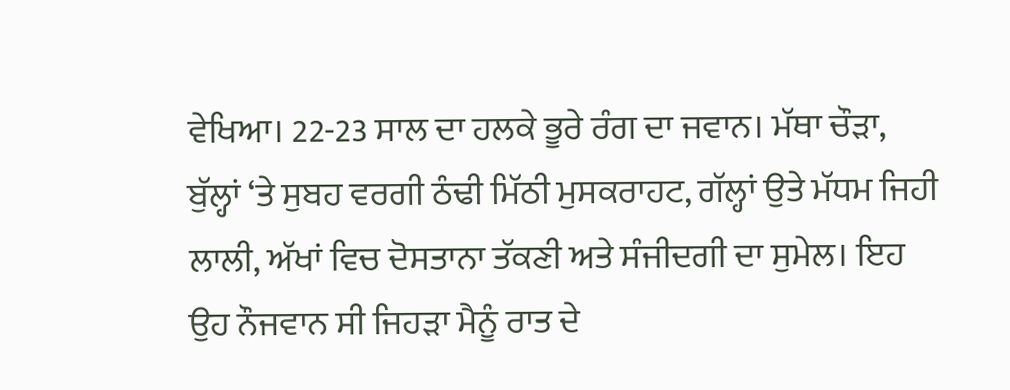ਵੇਖਿਆ। 22-23 ਸਾਲ ਦਾ ਹਲਕੇ ਭੂਰੇ ਰੰਗ ਦਾ ਜਵਾਨ। ਮੱਥਾ ਚੌੜਾ, ਬੁੱਲ੍ਹਾਂ ‘ਤੇ ਸੁਬਹ ਵਰਗੀ ਠੰਢੀ ਮਿੱਠੀ ਮੁਸਕਰਾਹਟ, ਗੱਲ੍ਹਾਂ ਉਤੇ ਮੱਧਮ ਜਿਹੀ ਲਾਲੀ, ਅੱਖਾਂ ਵਿਚ ਦੋਸਤਾਨਾ ਤੱਕਣੀ ਅਤੇ ਸੰਜੀਦਗੀ ਦਾ ਸੁਮੇਲ। ਇਹ ਉਹ ਨੌਜਵਾਨ ਸੀ ਜਿਹੜਾ ਮੈਨੂੰ ਰਾਤ ਦੇ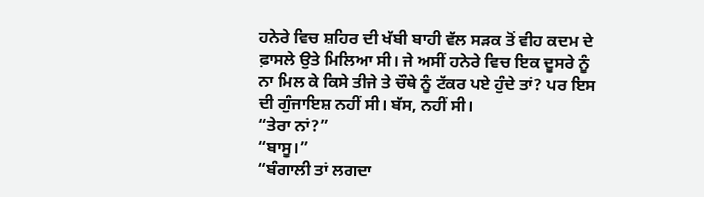ਹਨੇਰੇ ਵਿਚ ਸ਼ਹਿਰ ਦੀ ਖੱਬੀ ਬਾਹੀ ਵੱਲ ਸੜਕ ਤੋਂ ਵੀਹ ਕਦਮ ਦੇ ਫ਼ਾਸਲੇ ਉਤੇ ਮਿਲਿਆ ਸੀ। ਜੇ ਅਸੀਂ ਹਨੇਰੇ ਵਿਚ ਇਕ ਦੂਸਰੇ ਨੂੰ ਨਾ ਮਿਲ ਕੇ ਕਿਸੇ ਤੀਜੇ ਤੇ ਚੌਥੇ ਨੂੰ ਟੱਕਰ ਪਏ ਹੁੰਦੇ ਤਾਂ? ਪਰ ਇਸ ਦੀ ਗੁੰਜਾਇਸ਼ ਨਹੀਂ ਸੀ। ਬੱਸ, ਨਹੀਂ ਸੀ।
“ਤੇਰਾ ਨਾਂ?”
“ਬਾਸੂ।”
“ਬੰਗਾਲੀ ਤਾਂ ਲਗਦਾ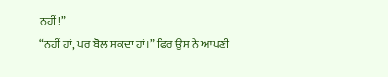ਨਹੀਂ!”
“ਨਹੀਂ ਹਾਂ, ਪਰ ਬੋਲ ਸਕਦਾ ਹਾਂ।” ਫਿਰ ਉਸ ਨੇ ਆਪਣੀ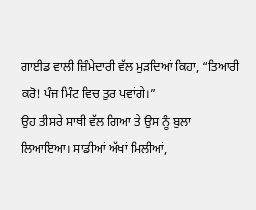ਗਾਈਡ ਵਾਲੀ ਜ਼ਿੰਮੇਦਾਰੀ ਵੱਲ ਮੁੜਦਿਆਂ ਕਿਹਾ, “ਤਿਆਰੀ ਕਰੋ! ਪੰਜ ਮਿੰਟ ਵਿਚ ਤੁਰ ਪਵਾਂਗੇ।”
ਉਹ ਤੀਸਰੇ ਸਾਥੀ ਵੱਲ ਗਿਆ ਤੇ ਉਸ ਨੂੰ ਬੁਲਾ ਲਿਆਇਆ। ਸਾਡੀਆਂ ਅੱਖਾਂ ਮਿਲੀਆਂ,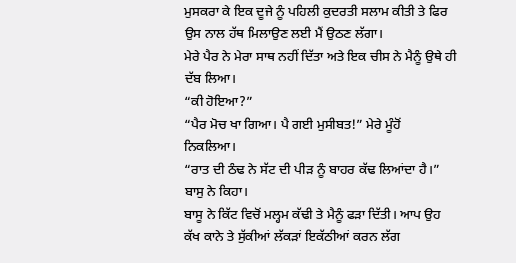ਮੁਸਕਰਾ ਕੇ ਇਕ ਦੂਜੇ ਨੂੰ ਪਹਿਲੀ ਕੁਦਰਤੀ ਸਲਾਮ ਕੀਤੀ ਤੇ ਫਿਰ ਉਸ ਨਾਲ ਹੱਥ ਮਿਲਾਉਣ ਲਈ ਮੈਂ ਉਠਣ ਲੱਗਾ।
ਮੇਰੇ ਪੈਰ ਨੇ ਮੇਰਾ ਸਾਥ ਨਹੀਂ ਦਿੱਤਾ ਅਤੇ ਇਕ ਚੀਸ ਨੇ ਮੈਨੂੰ ਉਥੇ ਹੀ ਦੱਬ ਲਿਆ।
“ਕੀ ਹੋਇਆ?”
“ਪੈਰ ਮੋਚ ਖਾ ਗਿਆ। ਪੈ ਗਈ ਮੁਸੀਬਤ!” ਮੇਰੇ ਮੂੰਹੋਂ ਨਿਕਲਿਆ।
“ਰਾਤ ਦੀ ਠੰਢ ਨੇ ਸੱਟ ਦੀ ਪੀੜ ਨੂੰ ਬਾਹਰ ਕੱਢ ਲਿਆਂਦਾ ਹੈ।” ਬਾਸੁ ਨੇ ਕਿਹਾ।
ਬਾਸੂ ਨੇ ਕਿੱਟ ਵਿਚੋਂ ਮਲ੍ਹਮ ਕੱਢੀ ਤੇ ਮੈਨੂੰ ਫੜਾ ਦਿੱਤੀ। ਆਪ ਉਹ ਕੱਖ ਕਾਨੇ ਤੇ ਸੁੱਕੀਆਂ ਲੱਕੜਾਂ ਇਕੱਠੀਆਂ ਕਰਨ ਲੱਗ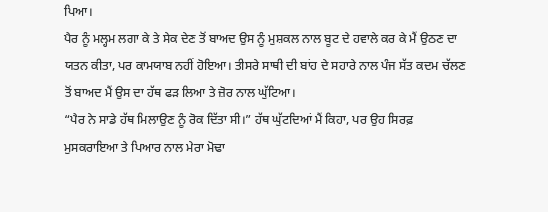ਪਿਆ।
ਪੈਰ ਨੂੰ ਮਲ੍ਹਮ ਲਗਾ ਕੇ ਤੇ ਸੇਕ ਦੇਣ ਤੋਂ ਬਾਅਦ ਉਸ ਨੂੰ ਮੁਸ਼ਕਲ ਨਾਲ ਬੂਟ ਦੇ ਹਵਾਲੇ ਕਰ ਕੇ ਮੈਂ ਉਠਣ ਦਾ ਯਤਨ ਕੀਤਾ, ਪਰ ਕਾਮਯਾਬ ਨਹੀਂ ਹੋਇਆ। ਤੀਸਰੇ ਸਾਥੀ ਦੀ ਬਾਂਹ ਦੇ ਸਹਾਰੇ ਨਾਲ ਪੰਜ ਸੱਤ ਕਦਮ ਚੱਲਣ ਤੋਂ ਬਾਅਦ ਮੈਂ ਉਸ ਦਾ ਹੱਥ ਫੜ ਲਿਆ ਤੇ ਜ਼ੋਰ ਨਾਲ ਘੁੱਟਿਆ।
“ਪੈਰ ਨੇ ਸਾਡੇ ਹੱਥ ਮਿਲਾਉਣ ਨੂੰ ਰੋਕ ਦਿੱਤਾ ਸੀ।” ਹੱਥ ਘੁੱਟਦਿਆਂ ਮੈਂ ਕਿਹਾ, ਪਰ ਉਹ ਸਿਰਫ਼ ਮੁਸਕਰਾਇਆ ਤੇ ਪਿਆਰ ਨਾਲ ਮੇਰਾ ਮੋਢਾ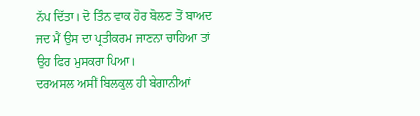ਨੱਪ ਦਿੱਤਾ। ਦੋ ਤਿੰਨ ਵਾਕ ਹੋਰ ਬੋਲਣ ਤੋਂ ਬਾਅਦ ਜਦ ਮੈਂ ਉਸ ਦਾ ਪ੍ਰਤੀਕਰਮ ਜਾਣਨਾ ਚਾਹਿਆ ਤਾਂ ਉਹ ਫਿਰ ਮੁਸਕਰਾ ਪਿਆ।
ਦਰਅਸਲ ਅਸੀਂ ਬਿਲਕੁਲ ਹੀ ਬੇਗਾਨੀਆਂ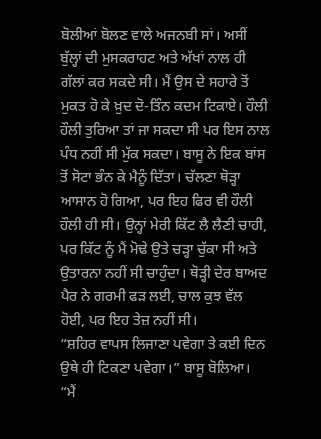ਬੋਲੀਆਂ ਬੋਲਣ ਵਾਲੇ ਅਜਨਬੀ ਸਾਂ। ਅਸੀਂ ਬੁੱਲ੍ਹਾਂ ਦੀ ਮੁਸਕਰਾਹਟ ਅਤੇ ਅੱਖਾਂ ਨਾਲ ਹੀ ਗੱਲਾਂ ਕਰ ਸਕਦੇ ਸੀ। ਮੈਂ ਉਸ ਦੇ ਸਹਾਰੇ ਤੋਂ ਮੁਕਤ ਹੋ ਕੇ ਖ਼ੁਦ ਦੋ-ਤਿੰਨ ਕਦਮ ਟਿਕਾਏ। ਹੌਲੀ ਹੌਲੀ ਤੁਰਿਆ ਤਾਂ ਜਾ ਸਕਦਾ ਸੀ ਪਰ ਇਸ ਨਾਲ ਪੰਧ ਨਹੀਂ ਸੀ ਮੁੱਕ ਸਕਦਾ। ਬਾਸੂ ਨੇ ਇਕ ਬਾਂਸ ਤੋਂ ਸੋਟਾ ਭੰਨ ਕੇ ਮੈਨੂੰ ਦਿੱਤਾ। ਚੱਲਣਾ ਥੋੜ੍ਹਾ ਆਸਾਨ ਹੋ ਗਿਆ, ਪਰ ਇਹ ਫਿਰ ਵੀ ਹੌਲੀ ਹੌਲੀ ਹੀ ਸੀ। ਉਨ੍ਹਾਂ ਮੇਰੀ ਕਿੱਟ ਲੈ ਲੈਣੀ ਚਾਹੀ, ਪਰ ਕਿੱਟ ਨੂੰ ਮੈਂ ਮੋਢੇ ਉਤੇ ਚੜ੍ਹਾ ਚੁੱਕਾ ਸੀ ਅਤੇ ਉਤਾਰਨਾ ਨਹੀਂ ਸੀ ਚਾਹੁੰਦਾ। ਥੋੜ੍ਹੀ ਦੇਰ ਬਾਅਦ ਪੈਰ ਨੇ ਗਰਮੀ ਫੜ ਲਈ, ਚਾਲ ਕੁਝ ਵੱਲ ਹੋਈ, ਪਰ ਇਹ ਤੇਜ਼ ਨਹੀਂ ਸੀ।
“ਸ਼ਹਿਰ ਵਾਪਸ ਲਿਜਾਣਾ ਪਵੇਗਾ ਤੇ ਕਈ ਦਿਨ ਉਥੇ ਹੀ ਟਿਕਣਾ ਪਵੇਗਾ।” ਬਾਸੂ ਬੋਲਿਆ।
“ਮੈਂ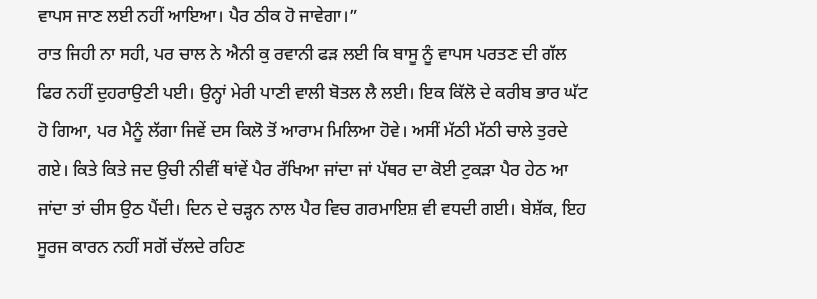ਵਾਪਸ ਜਾਣ ਲਈ ਨਹੀਂ ਆਇਆ। ਪੈਰ ਠੀਕ ਹੋ ਜਾਵੇਗਾ।”
ਰਾਤ ਜਿਹੀ ਨਾ ਸਹੀ, ਪਰ ਚਾਲ ਨੇ ਐਨੀ ਕੁ ਰਵਾਨੀ ਫੜ ਲਈ ਕਿ ਬਾਸੂ ਨੂੰ ਵਾਪਸ ਪਰਤਣ ਦੀ ਗੱਲ ਫਿਰ ਨਹੀਂ ਦੁਹਰਾਉਣੀ ਪਈ। ਉਨ੍ਹਾਂ ਮੇਰੀ ਪਾਣੀ ਵਾਲੀ ਬੋਤਲ ਲੈ ਲਈ। ਇਕ ਕਿੱਲੋ ਦੇ ਕਰੀਬ ਭਾਰ ਘੱਟ ਹੋ ਗਿਆ, ਪਰ ਮੈਨੂੰ ਲੱਗਾ ਜਿਵੇਂ ਦਸ ਕਿਲੋ ਤੋਂ ਆਰਾਮ ਮਿਲਿਆ ਹੋਵੇ। ਅਸੀਂ ਮੱਠੀ ਮੱਠੀ ਚਾਲੇ ਤੁਰਦੇ ਗਏ। ਕਿਤੇ ਕਿਤੇ ਜਦ ਉਚੀ ਨੀਵੀਂ ਥਾਂਵੇਂ ਪੈਰ ਰੱਖਿਆ ਜਾਂਦਾ ਜਾਂ ਪੱਥਰ ਦਾ ਕੋਈ ਟੁਕੜਾ ਪੈਰ ਹੇਠ ਆ ਜਾਂਦਾ ਤਾਂ ਚੀਸ ਉਠ ਪੈਂਦੀ। ਦਿਨ ਦੇ ਚੜ੍ਹਨ ਨਾਲ ਪੈਰ ਵਿਚ ਗਰਮਾਇਸ਼ ਵੀ ਵਧਦੀ ਗਈ। ਬੇਸ਼ੱਕ, ਇਹ ਸੂਰਜ ਕਾਰਨ ਨਹੀਂ ਸਗੋਂ ਚੱਲਦੇ ਰਹਿਣ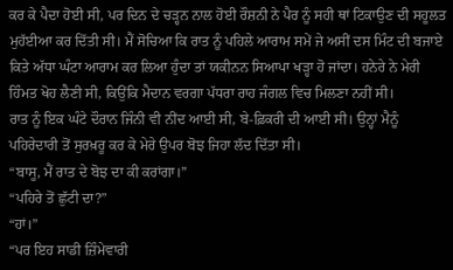ਕਰ ਕੇ ਪੈਦਾ ਹੋਈ ਸੀ, ਪਰ ਦਿਨ ਦੇ ਚੜ੍ਹਨ ਨਾਲ ਹੋਈ ਰੌਸ਼ਨੀ ਨੇ ਪੈਰ ਨੂੰ ਸਹੀ ਥਾਂ ਟਿਕਾਉਣ ਦੀ ਸਹੂਲਤ ਮੁਹੱਈਆ ਕਰ ਦਿੱਤੀ ਸੀ। ਮੈਂ ਸੋਚਿਆ ਕਿ ਰਾਤ ਨੂੰ ਪਹਿਲੇ ਆਰਾਮ ਸਮੇਂ ਜੇ ਅਸੀਂ ਦਸ ਮਿੰਟ ਦੀ ਬਜਾਏ ਕਿਤੇ ਅੱਧਾ ਘੰਟਾ ਆਰਾਮ ਕਰ ਲਿਆ ਹੁੰਦਾ ਤਾਂ ਯਕੀਨਨ ਸਿਆਪਾ ਖੜ੍ਹਾ ਹੋ ਜਾਂਦਾ। ਹਨੇਰੇ ਨੇ ਮੇਰੀ ਹਿੰਮਤ ਖੋਹ ਲੈਣੀ ਸੀ, ਕਿਉਂਕਿ ਮੈਦਾਨ ਵਰਗਾ ਪੱਧਰਾ ਰਾਹ ਜੰਗਲ ਵਿਚ ਮਿਲਣਾ ਨਹੀਂ ਸੀ।
ਰਾਤ ਨੂੰ ਇਕ ਘੰਟੇ ਦੌਰਾਨ ਜਿੰਨੀ ਵੀ ਨੀਂਦ ਆਈ ਸੀ, ਬੇ-ਫ਼ਿਕਰੀ ਦੀ ਆਈ ਸੀ। ਉਨ੍ਹਾਂ ਮੈਨੂੰ ਪਹਿਰੇਦਾਰੀ ਤੋਂ ਸੁਰਖ਼ਰੂ ਕਰ ਕੇ ਮੇਰੇ ਉਪਰ ਬੋਝ ਜਿਹਾ ਲੱਦ ਦਿੱਤਾ ਸੀ।
“ਬਾਸੂ, ਮੈਂ ਰਾਤ ਦੇ ਬੋਝ ਦਾ ਕੀ ਕਰਾਂਗਾ।”
“ਪਹਿਰੇ ਤੋਂ ਛੁੱਟੀ ਦਾ?”
“ਹਾਂ।”
“ਪਰ ਇਹ ਸਾਡੀ ਜ਼ਿੰਮੇਵਾਰੀ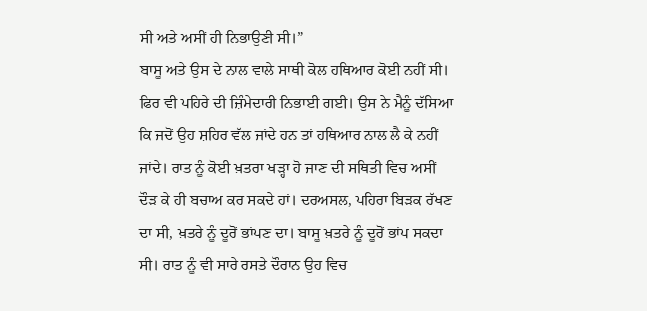ਸੀ ਅਤੇ ਅਸੀਂ ਹੀ ਨਿਭਾਉਣੀ ਸੀ।”
ਬਾਸੂ ਅਤੇ ਉਸ ਦੇ ਨਾਲ ਵਾਲੇ ਸਾਥੀ ਕੋਲ ਹਥਿਆਰ ਕੋਈ ਨਹੀਂ ਸੀ। ਫਿਰ ਵੀ ਪਹਿਰੇ ਦੀ ਜ਼ਿੰਮੇਦਾਰੀ ਨਿਭਾਈ ਗਈ। ਉਸ ਨੇ ਮੈਨੂੰ ਦੱਸਿਆ ਕਿ ਜਦੋਂ ਉਹ ਸ਼ਹਿਰ ਵੱਲ ਜਾਂਦੇ ਹਨ ਤਾਂ ਹਥਿਆਰ ਨਾਲ ਲੈ ਕੇ ਨਹੀਂ ਜਾਂਦੇ। ਰਾਤ ਨੂੰ ਕੋਈ ਖ਼ਤਰਾ ਖੜ੍ਹਾ ਹੋ ਜਾਣ ਦੀ ਸਥਿਤੀ ਵਿਚ ਅਸੀਂ ਦੌੜ ਕੇ ਹੀ ਬਚਾਅ ਕਰ ਸਕਦੇ ਹਾਂ। ਦਰਅਸਲ, ਪਹਿਰਾ ਬਿੜਕ ਰੱਖਣ ਦਾ ਸੀ, ਖ਼ਤਰੇ ਨੂੰ ਦੂਰੋਂ ਭਾਂਪਣ ਦਾ। ਬਾਸੂ ਖ਼ਤਰੇ ਨੂੰ ਦੂਰੋਂ ਭਾਂਪ ਸਕਦਾ ਸੀ। ਰਾਤ ਨੂੰ ਵੀ ਸਾਰੇ ਰਸਤੇ ਦੌਰਾਨ ਉਹ ਵਿਚ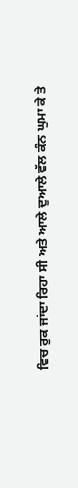ਵਿਚ ਰੁਕ ਜਾਂਦਾ ਰਿਹਾ ਸੀ ਅਤੇ ਆਲੇ ਦੁਆਲੇ ਵੱਲ ਕੰਨ ਘੁਮਾ ਕੇ ਤੇ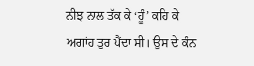ਨੀਝ ਨਾਲ ਤੱਕ ਕੇ ‘ਹੂੰ’ ਕਹਿ ਕੇ ਅਗਾਂਹ ਤੁਰ ਪੈਂਦਾ ਸੀ। ਉਸ ਦੇ ਕੰਨ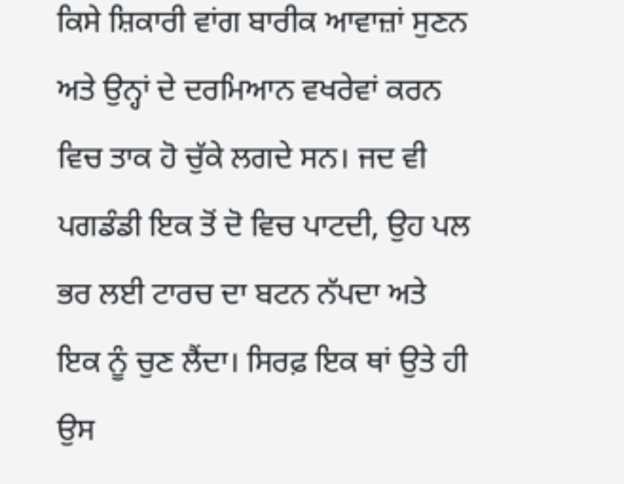ਕਿਸੇ ਸ਼ਿਕਾਰੀ ਵਾਂਗ ਬਾਰੀਕ ਆਵਾਜ਼ਾਂ ਸੁਣਨ ਅਤੇ ਉਨ੍ਹਾਂ ਦੇ ਦਰਮਿਆਨ ਵਖਰੇਵਾਂ ਕਰਨ ਵਿਚ ਤਾਕ ਹੋ ਚੁੱਕੇ ਲਗਦੇ ਸਨ। ਜਦ ਵੀ ਪਗਡੰਡੀ ਇਕ ਤੋਂ ਦੋ ਵਿਚ ਪਾਟਦੀ, ਉਹ ਪਲ ਭਰ ਲਈ ਟਾਰਚ ਦਾ ਬਟਨ ਨੱਪਦਾ ਅਤੇ ਇਕ ਨੂੰ ਚੁਣ ਲੈਂਦਾ। ਸਿਰਫ਼ ਇਕ ਥਾਂ ਉਤੇ ਹੀ ਉਸ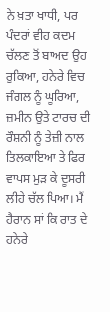ਨੇ ਖ਼ਤਾ ਖਾਧੀ, ਪਰ ਪੰਦਰਾਂ ਵੀਹ ਕਦਮ ਚੱਲਣ ਤੋਂ ਬਾਅਦ ਉਹ ਰੁਕਿਆ, ਹਨੇਰੇ ਵਿਚ ਜੰਗਲ ਨੂੰ ਘੂਰਿਆ, ਜ਼ਮੀਨ ਉਤੇ ਟਾਰਚ ਦੀ ਰੌਸ਼ਨੀ ਨੂੰ ਤੇਜ਼ੀ ਨਾਲ ਤਿਲਕਾਇਆ ਤੇ ਫਿਰ ਵਾਪਸ ਮੁੜ ਕੇ ਦੂਸਰੀ ਲੀਹੇ ਚੱਲ ਪਿਆ। ਮੈਂ ਹੈਰਾਨ ਸਾਂ ਕਿ ਰਾਤ ਦੇ ਹਨੇਰੇ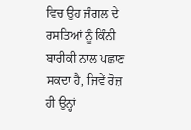ਵਿਚ ਉਹ ਜੰਗਲ ਦੇ ਰਸਤਿਆਂ ਨੂੰ ਕਿੰਨੀ ਬਾਰੀਕੀ ਨਾਲ ਪਛਾਣ ਸਕਦਾ ਹੈ, ਜਿਵੇਂ ਰੋਜ਼ ਹੀ ਉਨ੍ਹਾਂ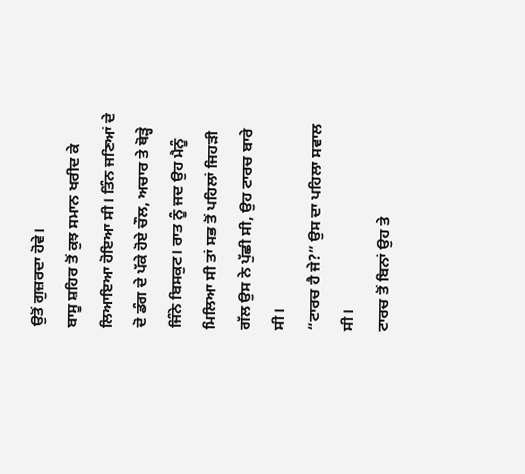ਉਤੋਂ ਗੁਜ਼ਰਦਾ ਹੋਵੇ।
ਬਾਸੂ ਸ਼ਹਿਰ ਤੋਂ ਕੁਝ ਸਮਾਨ ਖਰੀਦ ਕੇ ਲਿਆਇਆ ਹੋਇਆ ਸੀ। ਤਿੰਨ ਜਣਿਆਂ ਦੇ ਦੋ ਡੰਗ ਦੇ ਪੱਕੇ ਹੋਏ ਚੌਲ, ਅਚਾਰ ਤੇ ਥੋੜ੍ਹੇ ਜਿੰਨੇ ਬਿਸਕੁਟ। ਰਾਤ ਨੂੰ ਜਦ ਉਹ ਮੈਨੂੰ ਮਿਲਿਆ ਸੀ ਤਾਂ ਸਭ ਤੋਂ ਪਹਿਲਾਂ ਜਿਹੜੀ ਗੱਲ ਉਸ ਨੇ ਪੁੱਛੀ ਸੀ, ਉਹ ਟਾਰਚ ਬਾਰੇ ਸੀ।
“ਟਾਰਚ ਹੈ ਜੇ?” ਉਸ ਦਾ ਪਹਿਲਾ ਸਵਾਲ ਸੀ।
ਟਾਰਚ ਤੋਂ ਬਿਨਾਂ ਉਹ ਤੇ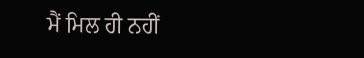ਮੈਂ ਮਿਲ ਹੀ ਨਹੀਂ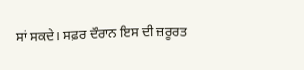ਸਾਂ ਸਕਦੇ। ਸਫ਼ਰ ਦੌਰਾਨ ਇਸ ਦੀ ਜ਼ਰੂਰਤ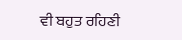ਵੀ ਬਹੁਤ ਰਹਿਣੀ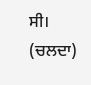ਸੀ।
(ਚਲਦਾ)